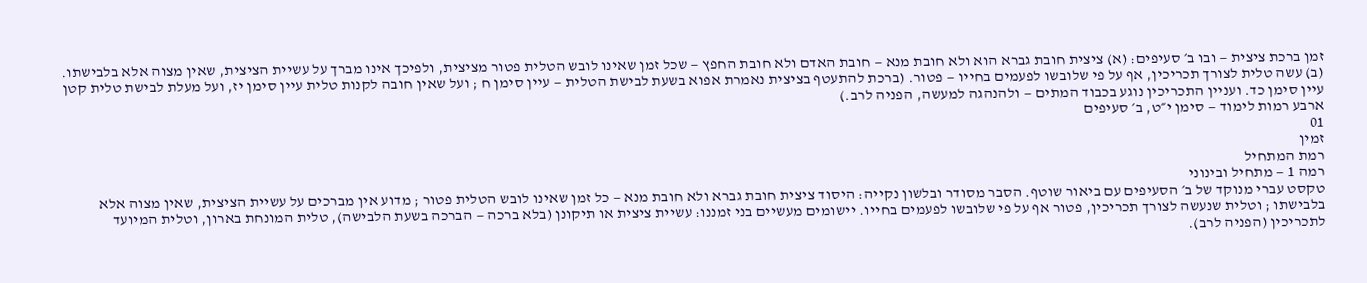זמן ברכת ציצית — ובו ב׳ סעיפים: (א) ציצית חובת גברא הוא ולא חובת מנא — חובת האדם ולא חובת החפץ — שכל זמן שאינו לובש הטלית פטור מציצית, ולפיכך אינו מברך על עשיית הציצית, שאין מצוה אלא בלבישתו. (ב) עשה טלית לצורך תכריכין, אף על פי שלובשו לפעמים בחייו — פטור. (ברכת להתעטף בציצית נאמרת אפוא בשעת לבישת הטלית — עיין סימן ח ; ועל שאין חובה לקנות טלית עיין סימן יז, ועל מעלת לבישת טלית קטן עיין סימן כד. ועניין התכריכין נוגע בכבוד המתים — ולהנהגה למעשה, הפניה לרב.)
ארבע רמות לימוד — סימן י״ט, ב׳ סעיפים
01
זמין
רמת המתחיל
רמה 1 — מתחיל ובינוני
טקסט עברי מנוקד של ב׳ הסעיפים עם ביאור שוטף. הסבר מסודר ובלשון נקייה: היסוד ציצית חובת גברא ולא חובת מנא — כל זמן שאינו לובש הטלית פטור ; מדוע אין מברכים על עשיית הציצית, שאין מצוה אלא בלבישתו ; וטלית שנעשה לצורך תכריכין, פטור אף על פי שלובשו לפעמים בחייו. יישומים מעשיים בני זמננו: עשיית ציצית או תיקונן (בלא ברכה — הברכה בשעת הלבישה), טלית המונחת בארון, וטלית המיועד לתכריכין (הפניה לרב).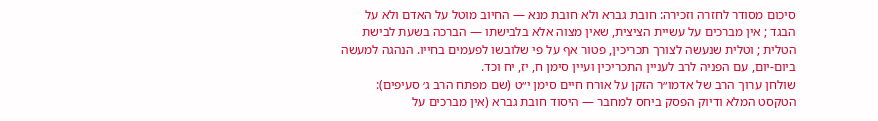סיכום מסודר לחזרה וזכירה: חובת גברא ולא חובת מנא — החיוב מוטל על האדם ולא על הבגד ; אין מברכים על עשיית הציצית, שאין מצוה אלא בלבישתו — הברכה בשעת לבישת הטלית ; וטלית שנעשה לצורך תכריכין, פטור אף על פי שלובשו לפעמים בחייו. הנהגה למעשה ביום-יום, עם הפניה לרב לעניין התכריכין ועיין סימן ח, יז, יח וכד.
שולחן ערוך הרב של אדמו״ר הזקן על אורח חיים סימן י״ט (שם מפתח הרב ג׳ סעיפים): הטקסט המלא ודיוק הפסק ביחס למחבר — היסוד חובת גברא (אין מברכים על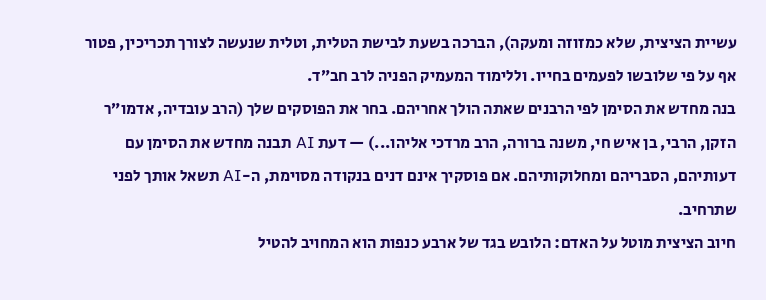עשיית הציצית, שלא כמזוזה ומעקה), הברכה בשעת לבישת הטלית, וטלית שנעשה לצורך תכריכין, פטור אף על פי שלובשו לפעמים בחייו. וללימוד המעמיק הפניה לרב חב״ד.
בנה מחדש את הסימן לפי הרבנים שאתה הולך אחריהם. בחר את הפוסקים שלך (הרב עובדיה, אדמו״ר הזקן, הרבי, בן איש חי, משנה ברורה, הרב מרדכי אליהו...) — דעת AI תבנה מחדש את הסימן עם דעותיהם, הסבריהם ומחלוקותיהם. אם פוסקיך אינם דנים בנקודה מסוימת, ה-AI תשאל אותך לפני שתרחיב.
חיוב הציצית מוטל על האדם: הלובש בגד של ארבע כנפות הוא המחויב להטיל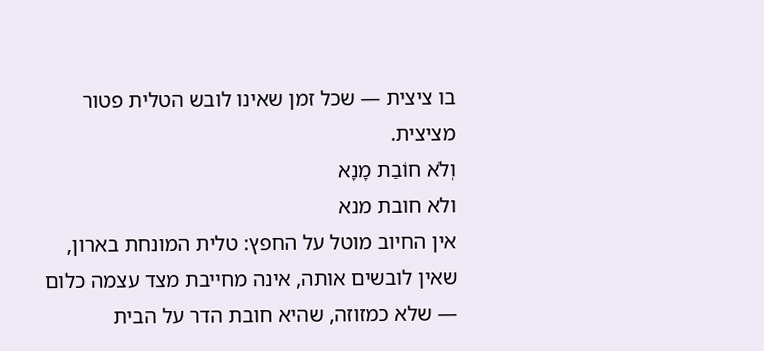בו ציצית — שכל זמן שאינו לובש הטלית פטור מציצית.
וְלֹא חוֹבַת מָנָא
ולא חובת מנא
אין החיוב מוטל על החפץ: טלית המונחת בארון, שאין לובשים אותה, אינה מחייבת מצד עצמה כלום — שלא כמזוזה, שהיא חובת הדר על הבית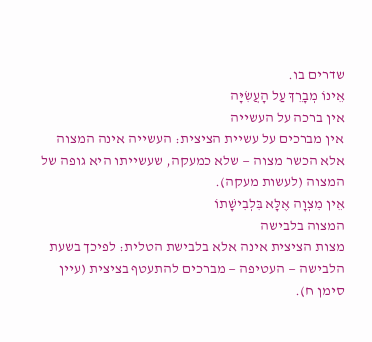שדרים בו.
אֵינוֹ מְבָרֵךְ עַל הָעֲשִׂיָּה
אין ברכה על העשייה
אין מברכים על עשיית הציצית: העשייה אינה המצוה אלא הכשר מצוה — שלא כמעקה, שעשייתו היא גופה של המצוה (לעשות מעקה).
אֵין מִצְוָה אֶלָּא בִּלְבִישָׁתוֹ
המצוה בלבישה
מצות הציצית אינה אלא בלבישת הטלית: לפיכך בשעת הלבישה — העטיפה — מברכים להתעטף בציצית (עיין סימן ח).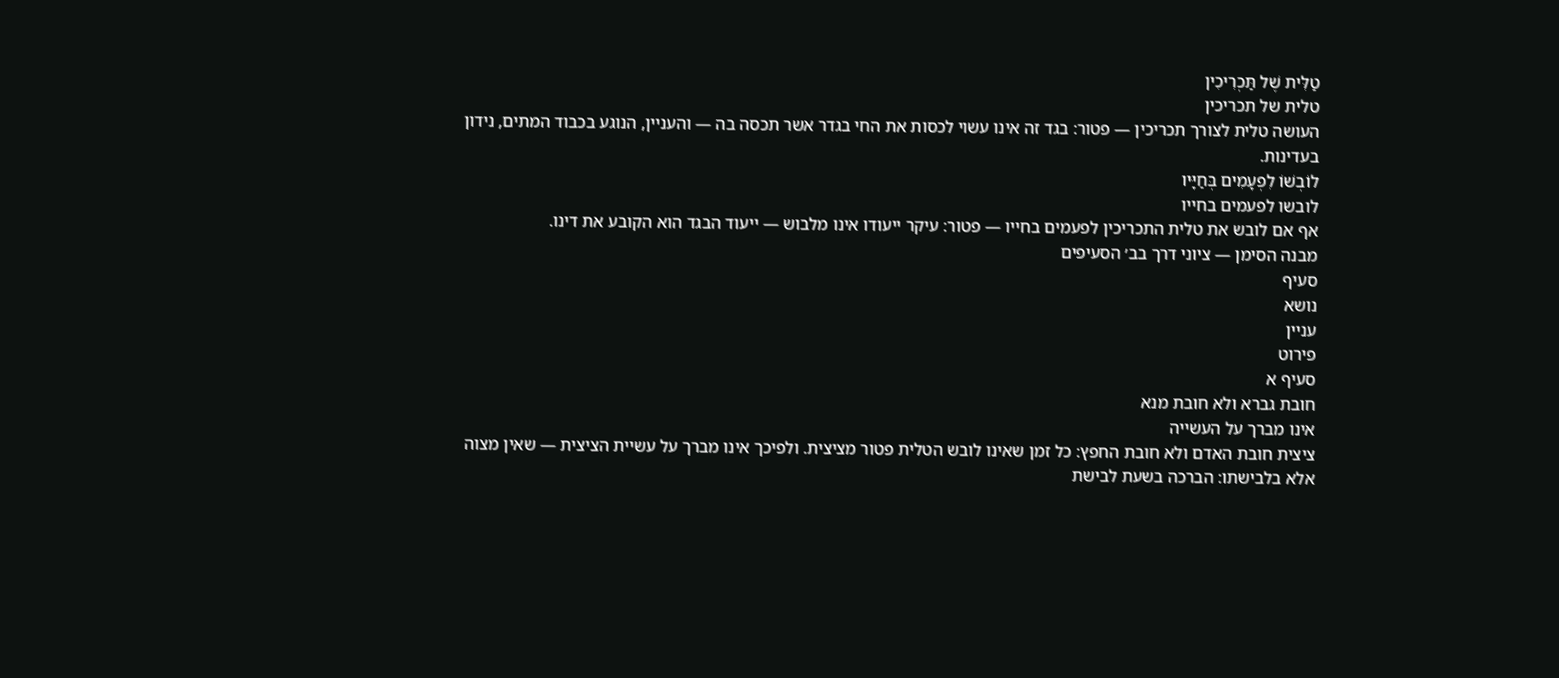טַלִּית שֶׁל תַּכְרִיכִין
טלית של תכריכין
העושה טלית לצורך תכריכין — פטור: בגד זה אינו עשוי לכסות את החי בגדר אשר תכסה בה — והעניין, הנוגע בכבוד המתים, נידון בעדינות.
לוֹבְשׁוֹ לִפְעָמִים בְּחַיָּיו
לובשו לפעמים בחייו
אף אם לובש את טלית התכריכין לפעמים בחייו — פטור: עיקר ייעודו אינו מלבוש — ייעוד הבגד הוא הקובע את דינו.
מבנה הסימן — ציוני דרך בב׳ הסעיפים
סעיף
נושא
עניין
פירוט
סעיף א
חובת גברא ולא חובת מנא
אינו מברך על העשייה
ציצית חובת האדם ולא חובת החפץ: כל זמן שאינו לובש הטלית פטור מציצית. ולפיכך אינו מברך על עשיית הציצית — שאין מצוה אלא בלבישתו: הברכה בשעת לבישת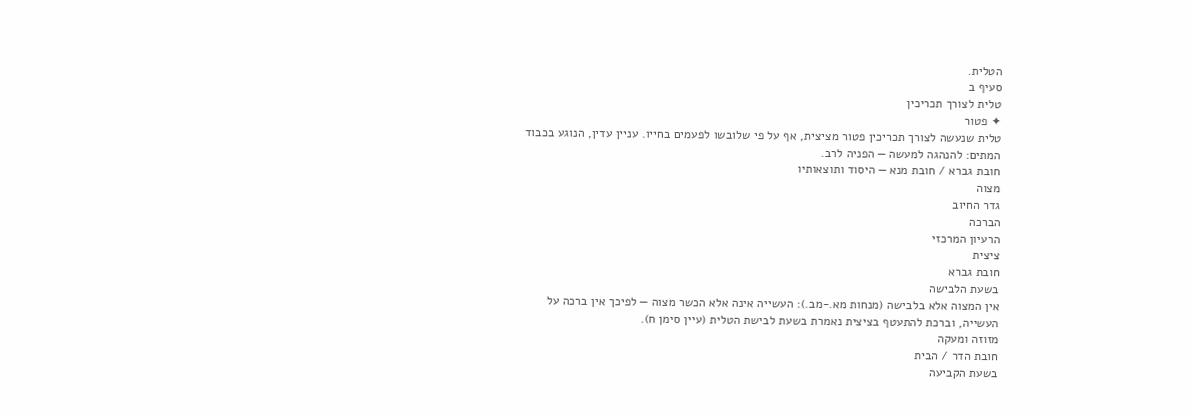הטלית.
סעיף ב
טלית לצורך תכריכין
✦ פטור
טלית שנעשה לצורך תכריכין פטור מציצית, אף על פי שלובשו לפעמים בחייו. עניין עדין, הנוגע בכבוד המתים: להנהגה למעשה — הפניה לרב.
חובת גברא / חובת מנא — היסוד ותוצאותיו
מצוה
גדר החיוב
הברכה
הרעיון המרכזי
ציצית
חובת גברא
בשעת הלבישה
אין המצוה אלא בלבישה (מנחות מא.-מב.): העשייה אינה אלא הכשר מצוה — לפיכך אין ברכה על העשייה, וברכת להתעטף בציצית נאמרת בשעת לבישת הטלית (עיין סימן ח).
מזוזה ומעקה
חובת הדר / הבית
בשעת הקביעה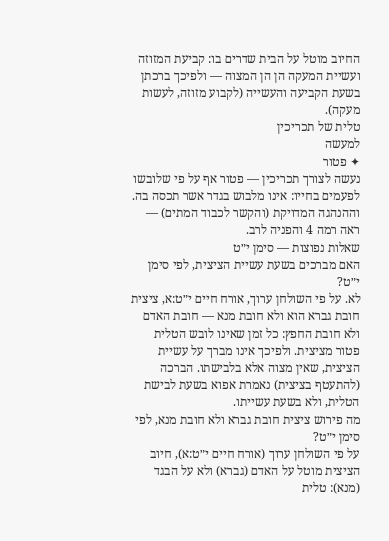החיוב מוטל על הבית שדרים בו: קביעת המזוזה ועשיית המעקה הן הן המצוה — ולפיכך ברכתן בשעת הקביעה והעשייה (לקבוע מזוזה, לעשות מעקה).
טלית של תכריכין
למעשה
✦ פטור
נעשה לצורך תכריכין — פטור אף על פי שלובשו לפעמים בחייו: אינו מלבוש בגדר אשר תכסה בה. וההנהגה המדויקת (והקשר לכבוד המתים) — ראה רמה 4 והפניה לרב.
שאלות נפוצות — סימן י״ט
האם מברכים בשעת עשיית הציצית, לפי סימן י״ט?
לא. על פי השולחן ערוך, אורח חיים י״ט:א, ציצית חובת גברא הוא ולא חובת מנא — חובת האדם ולא חובת החפץ: כל זמן שאינו לובש הטלית פטור מציצית. ולפיכך אינו מברך על עשיית הציצית, שאין מצוה אלא בלבישתו. הברכה (להתעטף בציצית) נאמרת אפוא בשעת לבישת הטלית, ולא בשעת עשייתו.
מה פירוש ציצית חובת גברא ולא חובת מנא, לפי סימן י״ט?
על פי השולחן ערוך (אורח חיים י״ט:א), חיוב הציצית מוטל על האדם (גברא) ולא על הבגד (מנא): טלית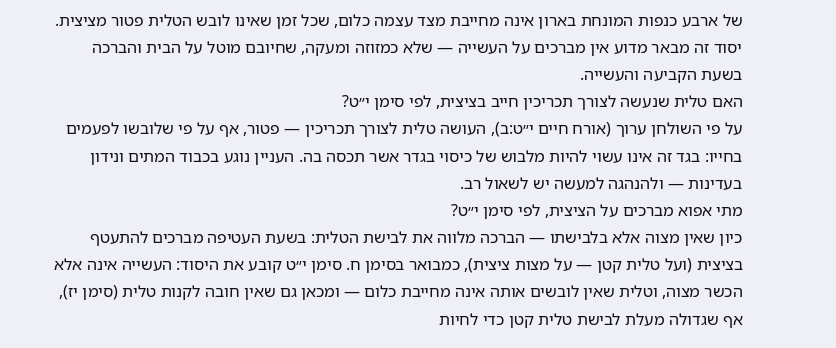של ארבע כנפות המונחת בארון אינה מחייבת מצד עצמה כלום, שכל זמן שאינו לובש הטלית פטור מציצית. יסוד זה מבאר מדוע אין מברכים על העשייה — שלא כמזוזה ומעקה, שחיובם מוטל על הבית והברכה בשעת הקביעה והעשייה.
האם טלית שנעשה לצורך תכריכין חייב בציצית, לפי סימן י״ט?
על פי השולחן ערוך (אורח חיים י״ט:ב), העושה טלית לצורך תכריכין — פטור, אף על פי שלובשו לפעמים בחייו: בגד זה אינו עשוי להיות מלבוש של כיסוי בגדר אשר תכסה בה. העניין נוגע בכבוד המתים ונידון בעדינות — ולהנהגה למעשה יש לשאול רב.
מתי אפוא מברכים על הציצית, לפי סימן י״ט?
כיון שאין מצוה אלא בלבישתו — הברכה מלווה את לבישת הטלית: בשעת העטיפה מברכים להתעטף בציצית (ועל טלית קטן — על מצות ציצית), כמבואר בסימן ח. סימן י״ט קובע את היסוד: העשייה אינה אלא הכשר מצוה, וטלית שאין לובשים אותה אינה מחייבת כלום — ומכאן גם שאין חובה לקנות טלית (סימן יז), אף שגדולה מעלת לבישת טלית קטן כדי לחיות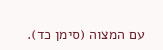עם המצוה (סימן כד).